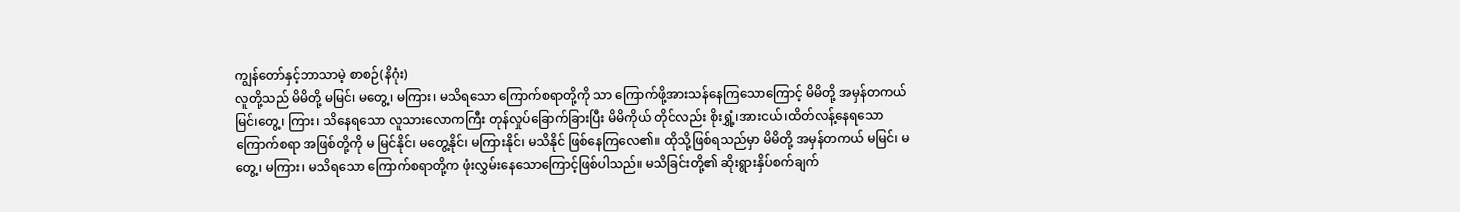ကျွန်တော်နှင့်ဘာသာမဲ့ စာစဉ်(နိဂုံး)
လူတို့သည် မိမိတို့ မမြင်၊ မတွေ့၊ မကြား၊ မသိရသော ကြောက်စရာတို့ကို သာ ကြောက်ဖို့အားသန်နေကြသောကြောင့် မိမိတို့ အမှန်တကယ် မြင်၊တွေ့၊ ကြား၊ သိနေရသော လူသားလောကကြီး တုန်လှုပ်ခြောက်ခြားပြီး မိမိကိုယ် တိုင်လည်း စိုးရွှံ့၊အားငယ်၊ထိတ်လန့်နေရသော ကြောက်စရာ အဖြစ်တို့ကို မ မြင်နိုင်၊ မတွေ့နိုင်၊ မကြားနိုင်၊ မသိနိုင် ဖြစ်နေကြလေ၏။ ထိုသို့ဖြစ်ရသည်မှာ မိမိတို့ အမှန်တကယ် မမြင်၊ မတွေ့၊ မကြား၊ မသိရသော ကြောက်စရာတို့က ဖုံးလွှမ်းနေသောကြောင့်ဖြစ်ပါသည်။ မသိခြင်းတို့၏ ဆိုးရွားနှိပ်စက်ချက်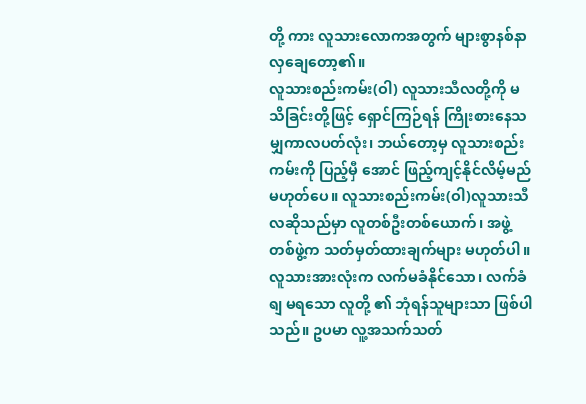တို့ ကား လူသားလောကအတွက် များစွာနစ်နာလှချေတော့၏။
လူသားစည်းကမ်း(ဝါ) လူသားသီလတို့ကို မသိခြင်းတို့ဖြင့် ရှောင်ကြဉ်ရန် ကြိုးစားနေသမျှကာလပတ်လုံး၊ ဘယ်တော့မှ လူသားစည်းကမ်းကို ပြည့်မှီ အောင် ဖြည့်ကျင့်နိုင်လိမ့်မည်မဟုတ်ပေ။ လူသားစည်းကမ်း(ဝါ)လူသားသီ လဆိုသည်မှာ လူတစ်ဦးတစ်ယောက်၊ အဖွဲ့တစ်ဖွဲ့က သတ်မှတ်ထားချက်များ မဟုတ်ပါ။ လူသားအားလုံးက လက်မခံနိုင်သော၊ လက်ခံရျ မရသော လူတို့ ၏ ဘုံရန်သူများသာ ဖြစ်ပါသည်။ ဥပမာ လူ့အသက်သတ်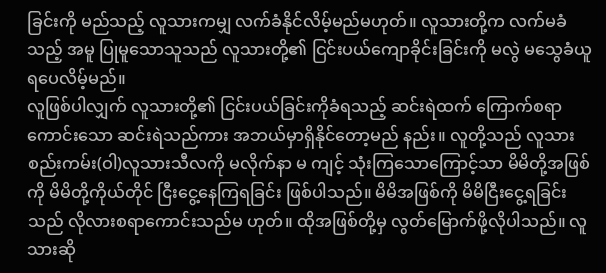ခြင်းကို မည်သည့် လူသားကမျှ လက်ခံနိုင်လိမ့်မည်မဟုတ်။ လူသားတို့က လက်မခံသည့် အမူ ပြုမူသောသူသည် လူသားတို့၏ ငြင်းပယ်ကျောခိုင်းခြင်းကို မလွဲ မသွေခံယူရပေလိမ့်မည်။
လူဖြစ်ပါလျှက် လူသားတို့၏ ငြင်းပယ်ခြင်းကိုခံရသည့် ဆင်းရဲထက် ကြောက်စရာကောင်းသော ဆင်းရဲသည်ကား အဘယ်မှာရှိနိုင်တော့မည် နည်း။ လူတို့သည် လူသားစည်းကမ်း(ဝါ)လူသားသီလကို မလိုက်နာ မ ကျင့် သုံးကြသောကြောင့်သာ မိမိတို့အဖြစ်ကို မိမိတို့ကိုယ်တိုင် ငြီးငွေ့နေကြရခြင်း ဖြစ်ပါသည်။ မိမိအဖြစ်ကို မိမိငြီးငွေ့ရခြင်းသည် လိုလားစရာကောင်းသည်မ ဟုတ်။ ထိုအဖြစ်တို့မှ လွတ်မြောက်ဖို့လိုပါသည်။ လူသားဆို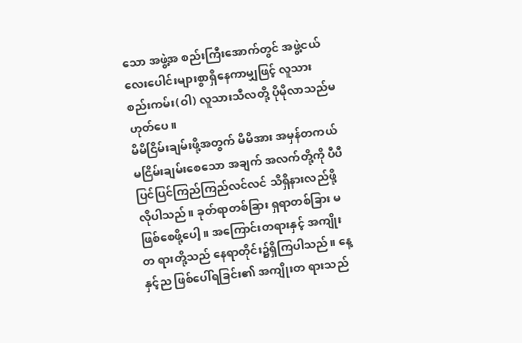သော အဖွဲ့အ စည်းကြီးအောက်တွင် အဖွဲ့ငယ်လေးပေါင်းများစွာရှိနေကာမျှဖြင့် လူသား စည်းကမ်း(ဝါ) လူသားသီလတို့ ပိုမိုလာသည်မဟုတ်ပေ။
မိမိငြိမ်းချမ်းဖို့အတွက် မိမိအား အမှန်တကယ် မငြိမ်းချမ်းစေသော အချက် အလက်တို့ကို ပီပီပြင်ပြင်ကြည်ကြည်လင်လင် သိရှိနားလည်ဖို့လိုပါသည်။ ခုတ်ရာတစ်ခြား ရှရာတစ်ခြား မဖြစ်စေဖို့ပေါ့။ အကြောင်းတရားနှင့် အကျိုးတ ရားတို့သည် နေရာတိုင်း၌ရှိကြပါသည်။ နေ့နှင့်ည ဖြစ်ပေါ်ရခြင်း၏ အကျိုးတ ရားသည်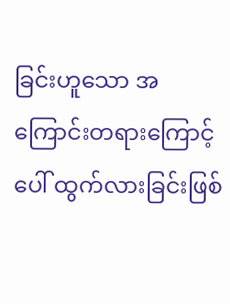ခြင်းဟူသော အကြောင်းတရားကြောင့် ပေါ် ထွက်လားခြင်းဖြစ်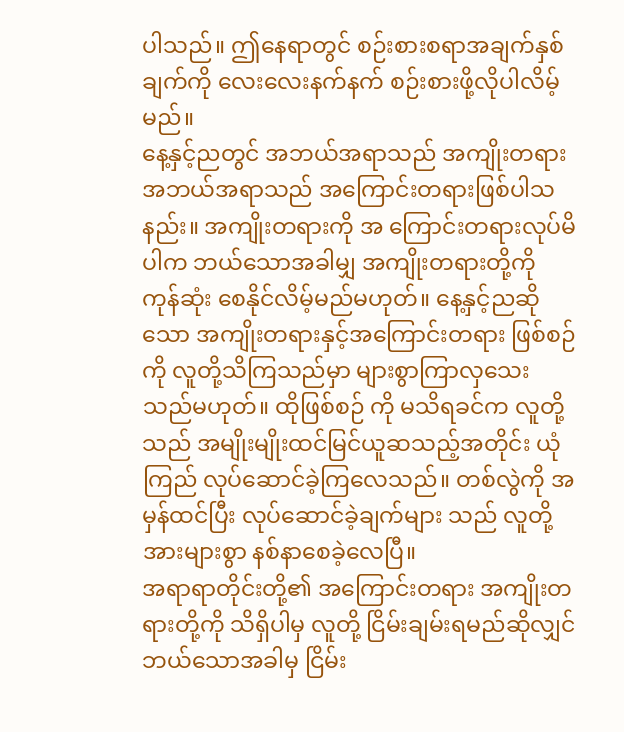ပါသည်။ ဤနေရာတွင် စဉ်းစားစရာအချက်နှစ်ချက်ကို လေးလေးနက်နက် စဉ်းစားဖို့လိုပါလိမ့်မည်။
နေ့နှင့်ညတွင် အဘယ်အရာသည် အကျိုးတရား အဘယ်အရာသည် အကြောင်းတရားဖြစ်ပါသနည်း။ အကျိုးတရားကို အ ကြောင်းတရားလုပ်မိပါက ဘယ်သောအခါမျှ အကျိုးတရားတို့ကို ကုန်ဆုံး စေနိုင်လိမ့်မည်မဟုတ်။ နေ့နှင့်ညဆိုသော အကျိုးတရားနှင့်အကြောင်းတရား ဖြစ်စဉ်ကို လူတို့သိကြသည်မှာ များစွာကြာလှသေးသည်မဟုတ်။ ထိုဖြစ်စဉ် ကို မသိရခင်က လူတို့သည် အမျိုးမျိုးထင်မြင်ယူဆသည့်အတိုင်း ယုံကြည် လုပ်ဆောင်ခဲ့ကြလေသည်။ တစ်လွဲကို အမှန်ထင်ပြီး လုပ်ဆောင်ခဲ့ချက်များ သည် လူတို့အားများစွာ နစ်နာစေခဲ့လေပြီ။
အရာရာတိုင်းတို့၏ အကြောင်းတရား အကျိုးတရားတို့ကို သိရှိပါမှ လူတို့ ငြိမ်းချမ်းရမည်ဆိုလျှင် ဘယ်သောအခါမှ ငြိမ်း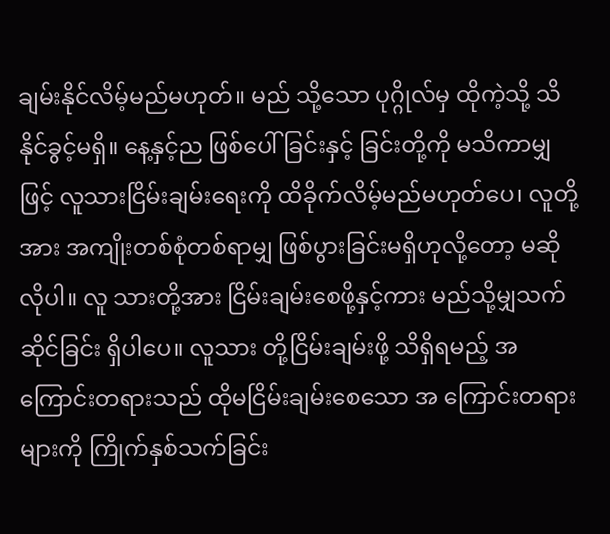ချမ်းနိုင်လိမ့်မည်မဟုတ်။ မည် သို့သော ပုဂ္ဂိုလ်မှ ထိုကဲ့သို့ သိနိုင်ခွင့်မရှိ။ နေ့နှင့်ည ဖြစ်ပေါ်ခြင်းနှင့် ခြင်းတို့ကို မသိကာမျှဖြင့် လူသားငြိမ်းချမ်းရေးကို ထိခိုက်လိမ့်မည်မဟုတ်ပေ၊ လူတို့အား အကျိုးတစ်စုံတစ်ရာမျှ ဖြစ်ပွားခြင်းမရှိဟုလို့တော့ မဆိုလိုပါ။ လူ သားတို့အား ငြိမ်းချမ်းစေဖို့နှင့်ကား မည်သို့မျှသက်ဆိုင်ခြင်း ရှိပါပေ။ လူသား တို့ငြိမ်းချမ်းဖို့ သိရှိရမည့် အကြောင်းတရားသည် ထိုမငြိမ်းချမ်းစေသော အ ကြောင်းတရားများကို ကြိုက်နှစ်သက်ခြင်း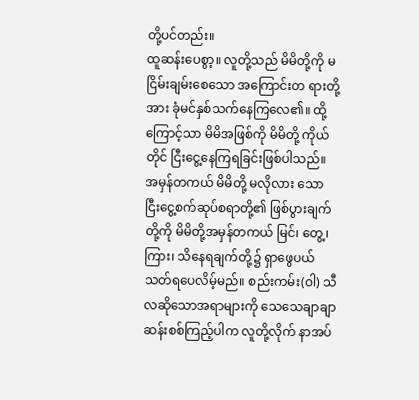တို့ပင်တည်း။
ထူဆန်းပေစွာ့။ လူတို့သည် မိမိတို့ကို မငြိမ်းချမ်းစေသော အကြောင်းတ ရားတို့အား ခုံမင်နှစ်သက်နေကြလေ၏။ ထို့ကြောင့်သာ မိမိအဖြစ်ကို မိမိတို့ ကိုယ်တိုင် ငြီးငွေ့နေကြရခြင်းဖြစ်ပါသည်။ အမှန်တကယ် မိမိတို့ မလိုလား သော ငြီးငွေ့စက်ဆုပ်စရာတို့၏ ဖြစ်ပွားချက်တို့ကို မိမိတို့အမှန်တကယ် မြင်၊ တွေ့၊ ကြား၊ သိနေရချက်တို့၌ ရှာဖွေပယ်သတ်ရပေလိမ့်မည်။ စည်းကမ်း(ဝါ) သီလဆိုသောအရာများကို သေသေချာချာ ဆန်းစစ်ကြည့်ပါက လူတို့လိုက် နာအပ်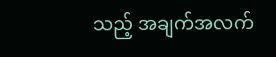သည့် အချက်အလက်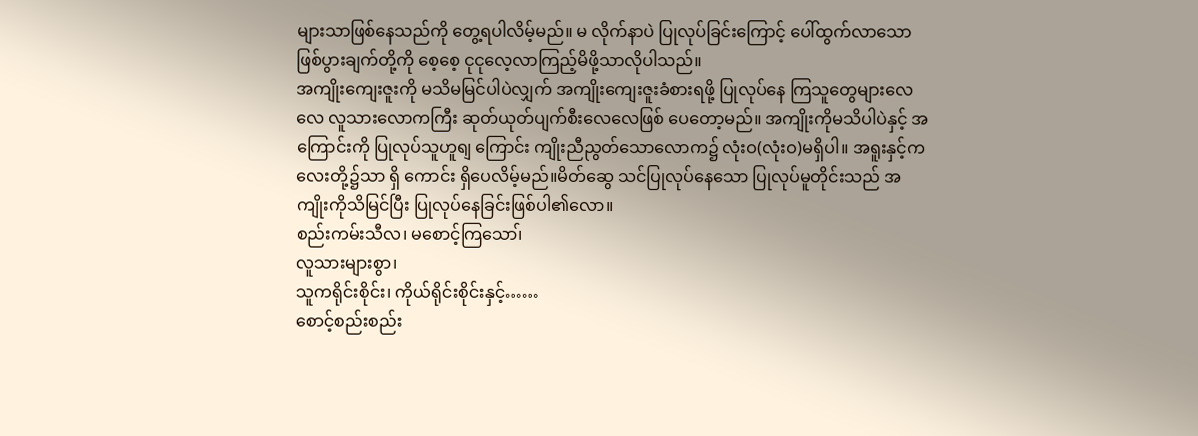များသာဖြစ်နေသည်ကို တွေ့ရပါလိမ့်မည်။ မ လိုက်နာပဲ ပြုလုပ်ခြင်းကြောင့် ပေါ်ထွက်လာသော ဖြစ်ပွားချက်တို့ကို စေ့စေ့ ငုငုလေ့လာကြည့်မိဖို့သာလိုပါသည်။
အကျိုးကျေးဇူးကို မသိမမြင်ပါပဲလျှက် အကျိုးကျေးဇူးခံစားရဖို့ ပြုလုပ်နေ ကြသူတွေများလေလေ လူသားလောကကြီး ဆုတ်ယုတ်ပျက်စီးလေလေဖြစ် ပေတော့မည်။ အကျိုးကိုမသိပါပဲနှင့် အကြောင်းကို ပြုလုပ်သူဟူရျ ကြောင်း ကျိုးညီညွတ်သောလောက၌ လုံးဝ(လုံးဝ)မရှိပါ။ အရူးနှင့်ကလေးတို့၌သာ ရှိ ကောင်း ရှိပေလိမ့်မည်။မိတ်ဆွေ သင်ပြုလုပ်နေသော ပြုလုပ်မူတိုင်းသည် အ ကျိုးကိုသိမြင်ပြီး ပြုလုပ်နေခြင်းဖြစ်ပါ၏လော။
စည်းကမ်းသီလ၊ မစောင့်ကြသော၊်
လူသားများစွာ၊
သူကရိုင်းစိုင်း၊ ကိုယ်ရိုင်းစိုင်းနှင့်……
စောင့်စည်းစည်း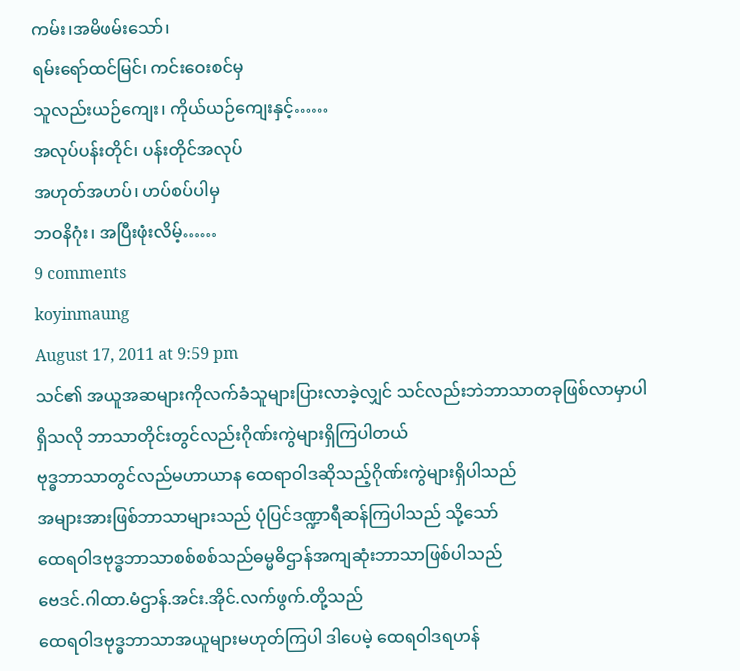ကမ်း၊အမိဖမ်းသော်၊
ရမ်းရော်ထင်မြင်၊ ကင်းဝေးစင်မှ
သူလည်းယဉ်ကျေး၊ ကိုယ်ယဉ်ကျေးနှင့်……
အလုပ်ပန်းတိုင်၊ ပန်းတိုင်အလုပ်
အဟုတ်အဟပ်၊ ဟပ်စပ်ပါမှ
ဘဝနိဂုံး၊ အပြီးဖုံးလိမ့်……
9 comments
koyinmaung
August 17, 2011 at 9:59 pm
သင်၏ အယူအဆများကိုလက်ခံသူများပြားလာခဲ့လျှင် သင်လည်းဘဲဘာသာတခုဖြစ်လာမှာပါ
ရှိသလို ဘာသာတိုင်းတွင်လည်းဂိုဏ်းကွဲများရှိကြပါတယ်
ဗုဒ္ဓဘာသာတွင်လည်မဟာယာန ထေရာဝါဒဆိုသည့်ဂိုဏ်းကွဲများရှိပါသည်
အများအားဖြစ်ဘာသာများသည် ပုံပြင်ဒဏ္ဍာရီဆန်ကြပါသည် သို့သော်
ထေရဝါဒဗုဒ္ဓဘာသာစစ်စစ်သည်ဓမ္မဓိဌာန်အကျဆုံးဘာသာဖြစ်ပါသည်
ဗေဒင်.ဂါထာ.မံဌာန်.အင်း.အိုင်.လက်ဖွက်.တို့သည်
ထေရဝါဒဗုဒ္ဓဘာသာအယူများမဟုတ်ကြပါ ဒါပေမဲ့ ထေရဝါဒရဟန်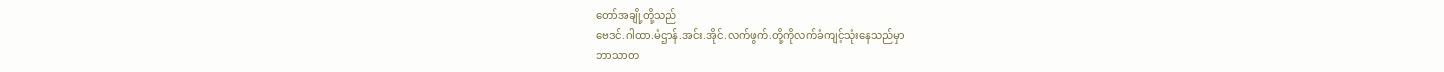တော်အချို့တို့သည်
ဗေဒင်.ဂါထာ.မံဌာန်.အင်း.အိုင်.လက်ဖွက်.တို့ကိုလက်ခံကျင့်သုံးနေသည်မှာ
ဘာသာတ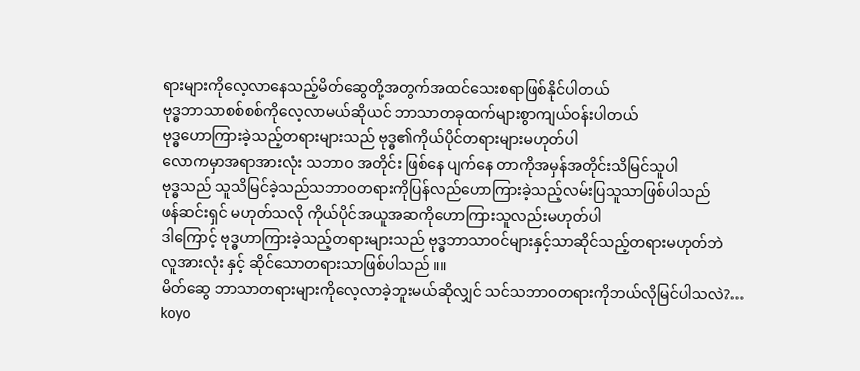ရားများကိုလေ့လာနေသည့်မိတ်ဆွေတို့အတွက်အထင်သေးစရာဖြစ်နိုင်ပါတယ်
ဗုဒ္ဓဘာသာစစ်စစ်ကိုလေ့လာမယ်ဆိုယင် ဘာသာတခုထက်များစွာကျယ်ဝန်းပါတယ်
ဗုဒ္ဓဟောကြားခဲ့သည့်တရားများသည် ဗုဒ္ဓ၏ကိုယ်ပိုင်တရားများမဟုတ်ပါ
လောကမှာအရာအားလုံး သဘာဝ အတိုင်း ဖြစ်နေ ပျက်နေ တာကိုအမှန်အတိုင်းသိမြင်သူပါ
ဗုဒ္ဓသည် သူသိမြင်ခဲ့သည်သဘာဝတရားကိုပြန်လည်ဟောကြားခဲ့သည့်လမ်းပြသူသာဖြစ်ပါသည်
ဖန်ဆင်းရှင် မဟုတ်သလို ကိုယ်ပိုင်အယူအဆကိုဟောကြားသူလည်းမဟုတ်ပါ
ဒါကြောင့် ဗုဒ္ဓဟာကြားခဲ့သည့်တရားများသည် ဗုဒ္ဓဘာသာဝင်များနှင့်သာဆိုင်သည့်တရားမဟုတ်ဘဲ
လူအားလုံး နှင့် ဆိုင်သောတရားသာဖြစ်ပါသည် ။။
မိတ်ဆွေ ဘာသာတရားများကိုလေ့လာခဲ့ဘူးမယ်ဆိုလျှင် သင်သဘာဝတရားကိုဘယ်လိုမြင်ပါသလဲ?…
koyo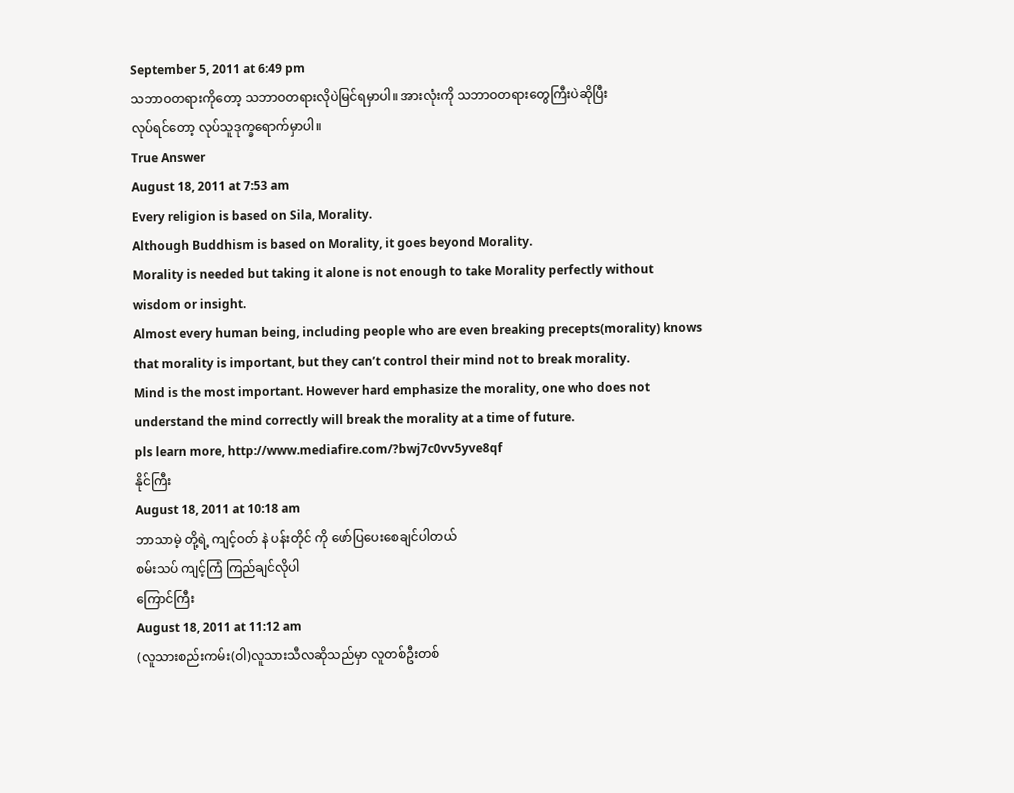September 5, 2011 at 6:49 pm
သဘာဝတရားကိုတော့ သဘာဝတရားလိုပဲမြင်ရမှာပါ။ အားလုံးကို သဘာဝတရားတွေကြီးပဲဆိုပြီး
လုပ်ရင်တော့ လုပ်သူဒုက္ခရောက်မှာပါ။
True Answer
August 18, 2011 at 7:53 am
Every religion is based on Sila, Morality.
Although Buddhism is based on Morality, it goes beyond Morality.
Morality is needed but taking it alone is not enough to take Morality perfectly without wisdom or insight.
Almost every human being, including people who are even breaking precepts(morality) knows that morality is important, but they can’t control their mind not to break morality.
Mind is the most important. However hard emphasize the morality, one who does not understand the mind correctly will break the morality at a time of future.
pls learn more, http://www.mediafire.com/?bwj7c0vv5yve8qf
နိုင်ကြီး
August 18, 2011 at 10:18 am
ဘာသာမဲ့ တို့ရဲ့ ကျင့်ဝတ် နဲ ပန်းတိုင် ကို ဖော်ပြပေးစေချင်ပါတယ်
စမ်းသပ် ကျင့်ကြံ ကြည်ချင်လိုပါ
ကြောင်ကြီး
August 18, 2011 at 11:12 am
(လူသားစည်းကမ်း(ဝါ)လူသားသီလဆိုသည်မှာ လူတစ်ဦးတစ်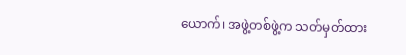ယောက်၊ အဖွဲ့တစ်ဖွဲ့က သတ်မှတ်ထား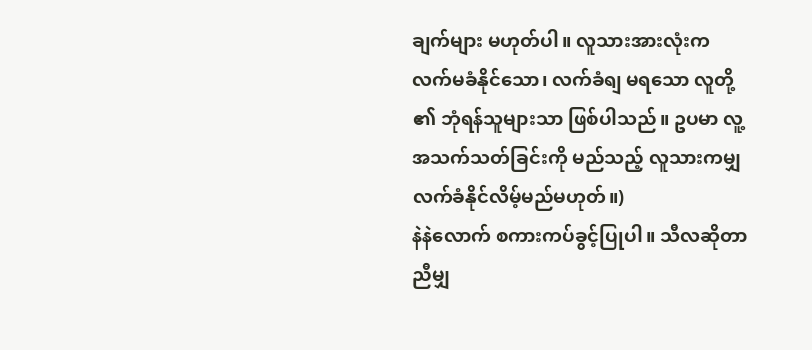ချက်များ မဟုတ်ပါ။ လူသားအားလုံးက လက်မခံနိုင်သော၊ လက်ခံရျ မရသော လူတို့ ၏ ဘုံရန်သူများသာ ဖြစ်ပါသည်။ ဥပမာ လူ့အသက်သတ်ခြင်းကို မည်သည့် လူသားကမျှ လက်ခံနိုင်လိမ့်မည်မဟုတ်။)
နဲနဲလောက် စကားကပ်ခွင့်ပြုပါ။ သီလဆိုတာ ညီမျှ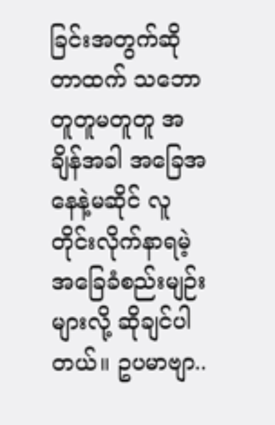ခြင်းအတွက်ဆိုတာထက် သဘောတူတူမတူတူ အချိန်အခါ အခြေအနေနဲ့မဆိုင် လူတိုင်းလိုက်နာရမဲ့ အခြေခံစည်းမျဉ်းများလို့ ဆိုချင်ပါတယ်။ ဥပမာဗျာ..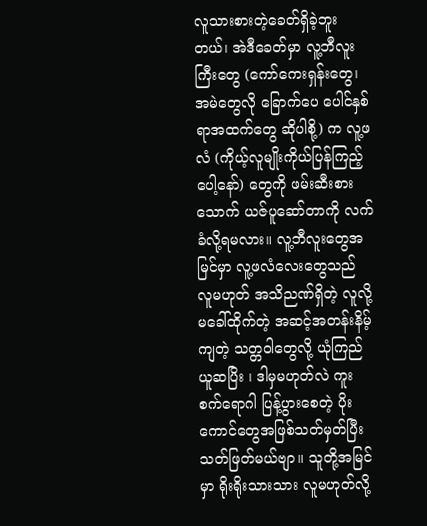လူသားစားတဲ့ခေတ်ရှိခဲ့ဘူးတယ်၊ အဲဒီခေတ်မှာ လူ့ဘီလူးကြီးတွေ (ကော်ကေးရှန်းတွေ၊ အမဲတွေလို ခြောက်ပေ ပေါင်နှစ်ရာအထက်တွေ ဆိုပါစို့) က လူ့ဖလံ (ကိုယ့်လူမျိုးကိုယ်ပြန်ကြည့်ပေါ့နော်) တွေကို ဖမ်းဆီးစားသောက် ယဇ်ပူဆော်တာကို လက်ခံလို့ရမလား။ လူ့ဘီလူးတွေအမြင်မှာ လူ့ဖလံလေးတွေသည် လူမဟုတ် အသိညဏ်ရှိတဲ့ လူလို့မခေါ်ထိုက်တဲ့ အဆင့်အတန်းနိမ့်ကျတဲ့ သတ္တဝါတွေလို့ ယုံကြည်ယူဆပြိး ၊ ဒါမှမဟုတ်လဲ ကူးစက်ရောဂါ ပြန့်ပွားစေတဲ့ ပိုးကောင်တွေအဖြစ်သတ်မှတ်ပြီး သတ်ဖြတ်မယ်ဗျာ။ သူတို့အမြင်မှာ ရိုးရိုးသားသား လူမဟုတ်လို့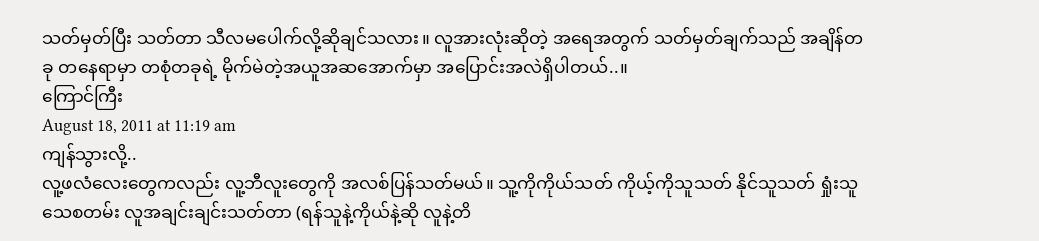သတ်မှတ်ပြီး သတ်တာ သီလမပေါက်လို့ဆိုချင်သလား။ လူအားလုံးဆိုတဲ့ အရေအတွက် သတ်မှတ်ချက်သည် အချိန်တခု တနေရာမှာ တစုံတခုရဲ့ မိုက်မဲတဲ့အယူအဆအောက်မှာ အပြောင်းအလဲရှိပါတယ်..။
ကြောင်ကြီး
August 18, 2011 at 11:19 am
ကျန်သွားလို့..
လူ့ဖလံလေးတွေကလည်း လူ့ဘီလူးတွေကို အလစ်ပြန်သတ်မယ်။ သူ့ကိုကိုယ်သတ် ကိုယ့်ကိုသူသတ် နိုင်သူသတ် ရှုံးသူသေစတမ်း လူအချင်းချင်းသတ်တာ (ရန်သူနဲ့ကိုယ်နဲ့ဆို လူနဲ့တိ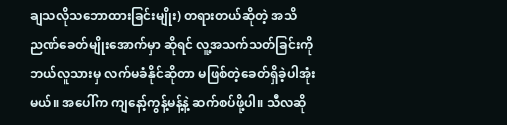ချသလိုသဘောထားခြင်းမျိုး) တရားတယ်ဆိုတဲ့ အသိညဏ်ခေတ်မျိုးအောက်မှာ ဆိုရင် လူ့အသက်သတ်ခြင်းကို ဘယ်လူသားမှ လက်မခံနိုင်ဆိုတာ မဖြစ်တဲ့ခေတ်ရှိခဲ့ပါအုံးမယ်။ အပေါ်က ကျနော့်ကွန့်မန့်နဲ့ ဆက်စပ်ဖို့ပါ။ သီလဆို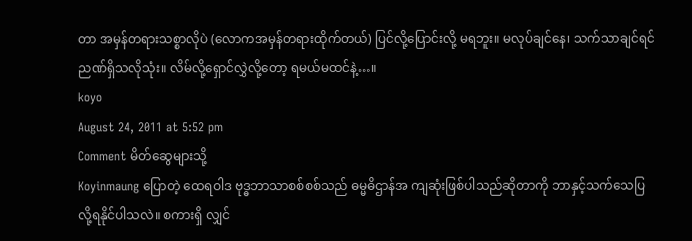တာ အမှန်တရားသစ္စာလိုပဲ (လောကအမှန်တရားထိုက်တယ်) ပြင်လို့ပြောင်းလို့ မရဘူး။ မလုပ်ချင်နေ၊ သက်သာချင်ရင် ညဏ်ရှိသလိုသုံး။ လိမ်လို့ရှောင်လွှဲလို့တော့ ရမယ်မထင်နဲ့…။
koyo
August 24, 2011 at 5:52 pm
Comment မိတ်ဆွေများသို့
Koyinmaung ပြောတဲ့ ထေရဝါဒ ဗုဒ္ဓဘာသာစစ်စစ်သည် ဓမ္မဓိဌာန်အ ကျဆုံးဖြစ်ပါသည်ဆိုတာကို ဘာနှင့်သက်သေပြလို့ရနိုင်ပါသလဲ။ စကားရှိ လျှင်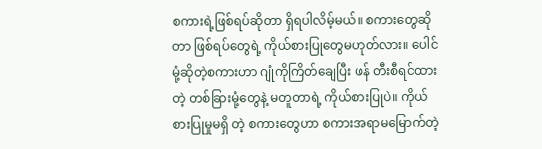စကားရဲ့ဖြစ်ရပ်ဆိုတာ ရှိရပါလိမ့်မယ်။ စကားတွေဆိုတာ ဖြစ်ရပ်တွေရဲ့ ကိုယ်စားပြုတွေမဟုတ်လား။ ပေါင်မုံ့ဆိုတဲ့စကားဟာ ဂျုံကိုကြိတ်ချေပြီး ဖန် တီးစီရင်ထားတဲ့ တစ်ခြားမုံ့တွေနဲ့ မတူတာရဲ့ ကိုယ်စားပြုပဲ။ ကိုယ်စားပြုမှုမရှိ တဲ့ စကားတွေဟာ စကားအရာမမြောက်တဲ့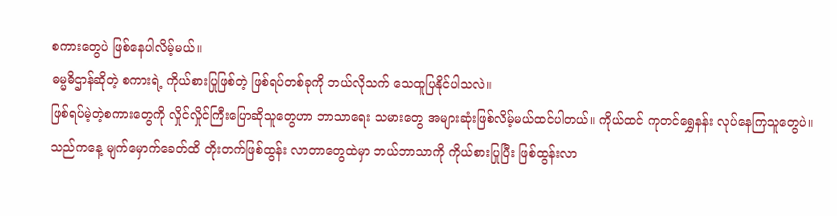စကားတွေပဲ ဖြစ်နေပါလိမ့်မယ်။
ဓမ္မဓိဌာန်ဆိုတဲ့ စကားရဲ့ ကိုယ်စားပြုဖြစ်တဲ့ ဖြစ်ရပ်တစ်ခုကို ဘယ်လိုသက် သေထူပြနိုင်ပါသလဲ။
ဖြစ်ရပ်မဲ့တဲ့စကားတွေကို လှိုင်လှိုင်ကြီးပြောဆိုသူတွေဟာ ဘာသာရေး သမားတွေ အများဆုံးဖြစ်လိမ့်မယ်ထင်ပါတယ်။ ကိုယ်ထင် ကုတင်ရွှေနန်း လုပ်နေကြသူတွေပဲ။ သည်ကနေ့ မျက်မှောက်ခေတ်ထိ တိုးတက်ဖြစ်ထွန်း လာတာတွေထဲမှာ ဘယ်ဘာသာကို ကိုယ်စားပြုပြီး ဖြစ်ထွန်းလာ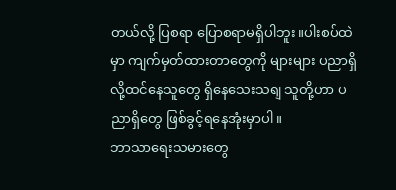တယ်လို့ ပြစရာ ပြောစရာမရှိပါဘူး။ပါးစပ်ထဲမှာ ကျက်မှတ်ထားတာတွေကို များများ ပညာရှိလို့ထင်နေသူတွေ ရှိနေသေးသရျ သူတို့ဟာ ပညာရှိတွေ ဖြစ်ခွင့်ရနေအုံးမှာပါ။
ဘာသာရေးသမားတွေ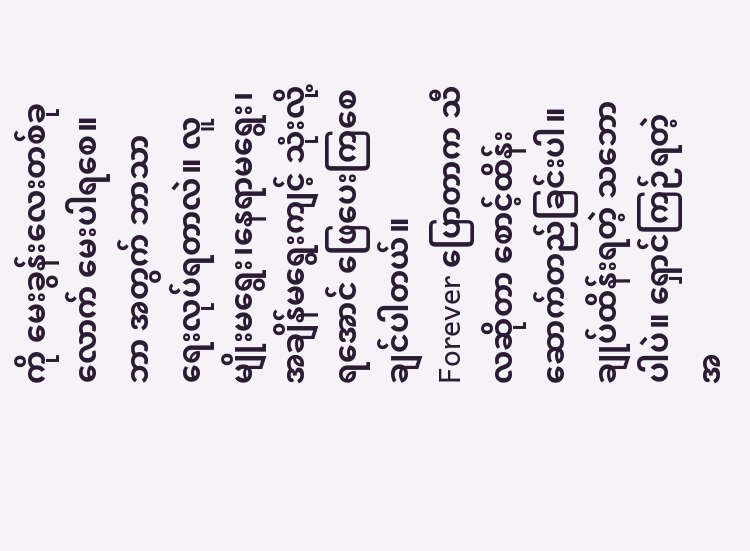ကို မေးခွန်းလေးတစ်ခုလောက် မေးပါရစေ။ ဘာ အတွက် ဘာသာရေးလုပ်ရတာလဲ။ လူမျိုးမရွေး၊နေရာမရွေး၊အချိန်မရွေးကျင့် သုံးလို့ရအောင် ဖြေပေးကြစေချင်ပါတယ်။
Forever ပြောတာက သီလဆိုတာ စောင့်ထိန်းဆောက်တည်ခြင်းပါ။ ချုပ်ထိန်းရတဲ့ သဘောပါပဲ။ ရှောင်ကြဉ်ရတဲ့အ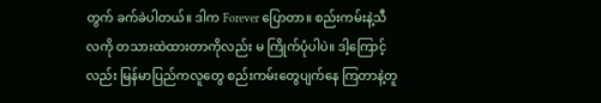တွက် ခက်ခဲပါတယ်။ ဒါက Forever ပြောတာ။ စည်းကမ်းနဲ့သီလကို တသားထဲထားတာကိုလည်း မ ကြိုက်ပုံပါပဲ။ ဒါ့ကြောင့်လည်း မြန်မာပြည်ကလူတွေ စည်းကမ်းတွေပျက်နေ ကြတာနဲ့တူ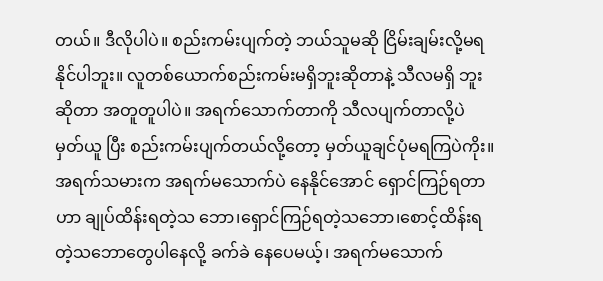တယ်။ ဒီလိုပါပဲ။ စည်းကမ်းပျက်တဲ့ ဘယ်သူမဆို ငြိမ်းချမ်းလို့မရနိုင်ပါဘူး။ လူတစ်ယောက်စည်းကမ်းမရှိဘူးဆိုတာနဲ့ သီလမရှိ ဘူးဆိုတာ အတူတူပါပဲ။ အရက်သောက်တာကို သီလပျက်တာလို့ပဲ မှတ်ယူ ပြီး စည်းကမ်းပျက်တယ်လို့တော့ မှတ်ယူချင်ပုံမရကြပဲကိုး။ အရက်သမားက အရက်မသောက်ပဲ နေနိုင်အောင် ရှောင်ကြဉ်ရတာဟာ ချုပ်ထိန်းရတဲ့သ ဘော၊ရှောင်ကြဉ်ရတဲ့သဘော၊စောင့်ထိန်းရတဲ့သဘောတွေပါနေလို့ ခက်ခဲ နေပေမယ့်၊ အရက်မသောက်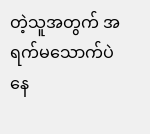တဲ့သူအတွက် အရက်မသောက်ပဲ နေ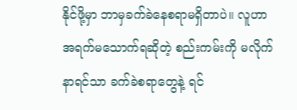နိုင်ဖို့မှာ ဘာမှခက်ခဲနေစရာမရှိတာပဲ။ လူဟာ အရက်မသောက်ရဆိုတဲ့ စည်းကမ်းကို မလိုက်နာရင်သာ ခက်ခဲစရာတွေနဲ့ ရင်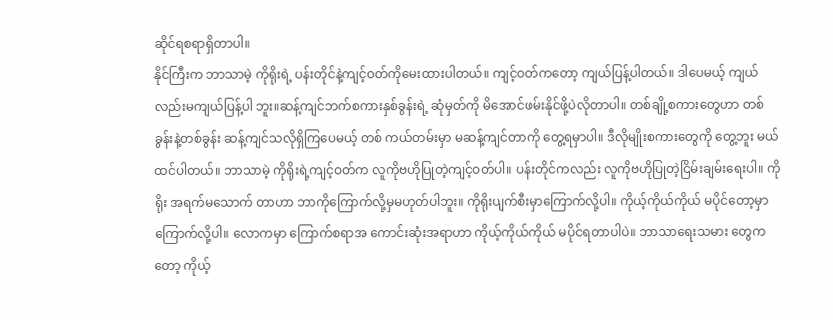ဆိုင်ရစရာရှိတာပါ။
နိုင်ကြီးက ဘာသာမဲ့ ကိုရိုးရဲ့ ပန်းတိုင်နဲ့ကျင့်ဝတ်ကိုမေးထားပါတယ်။ ကျင့်ဝတ်ကတော့ ကျယ်ပြန့်ပါတယ်။ ဒါပေမယ့် ကျယ်လည်းမကျယ်ပြန့်ပါ ဘူး။ဆန့်ကျင်ဘက်စကားနှစ်ခွန်းရဲ့ ဆုံမှတ်ကို မိအောင်ဖမ်းနိုင်ဖို့ပဲလိုတာပါ။ တစ်ချို့စကားတွေဟာ တစ်ခွန်းနဲ့တစ်ခွန်း ဆန့်ကျင်သလိုရှိကြပေမယ့် တစ် ကယ်တမ်းမှာ မဆန့်ကျင်တာကို တွေ့ရမှာပါ။ ဒီလိုမျိုးစကားတွေကို တွေ့ဘူး မယ်ထင်ပါတယ်။ ဘာသာမဲ့ ကိုရိုးရဲ့ကျင့်ဝတ်က လူကိုဗဟိုပြုတဲ့ကျင့်ဝတ်ပါ။ ပန်းတိုင်ကလည်း လူကိုဗဟိုပြုတဲ့ငြိမ်းချမ်းရေးပါ။ ကိုရိုး အရက်မသောက် တာဟာ ဘာကိုကြောက်လို့မှမဟုတ်ပါဘူး။ ကိုရိုးပျက်စီးမှာကြောက်လို့ပါ။ ကိုယ့်ကိုယ်ကိုယ် မပိုင်တော့မှာကြောက်လို့ပါ။ လောကမှာ ကြောက်စရာအ ကောင်းဆုံးအရာဟာ ကိုယ့်ကိုယ်ကိုယ် မပိုင်ရတာပါပဲ။ ဘာသာရေးသမား တွေကတော့ ကိုယ့်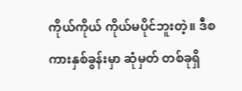ကိုယ်ကိုယ် ကိုယ်မပိုင်ဘူးတဲ့။ ဒီစကားနှစ်ခွန်းမှာ ဆုံမှတ် တစ်ခုရှိ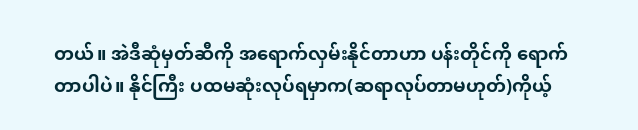တယ်။ အဲဒီဆုံမှတ်ဆီကို အရောက်လှမ်းနိုင်တာဟာ ပန်းတိုင်ကို ရောက်တာပါပဲ။ နိုင်ကြီး ပထမဆုံးလုပ်ရမှာက(ဆရာလုပ်တာမဟုတ်)ကိုယ့်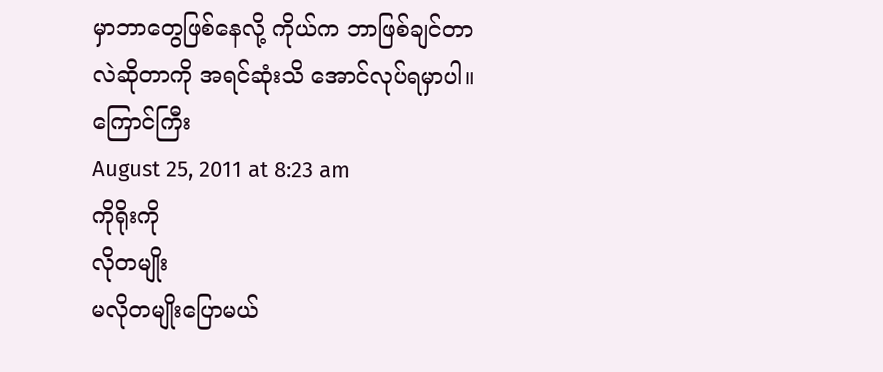မှာဘာတွေဖြစ်နေလို့ ကိုယ်က ဘာဖြစ်ချင်တာလဲဆိုတာကို အရင်ဆုံးသိ အောင်လုပ်ရမှာပါ။
ကြောင်ကြီး
August 25, 2011 at 8:23 am
ကိုရိုးကို
လိုတမျိုး
မလိုတမျိုးပြောမယ်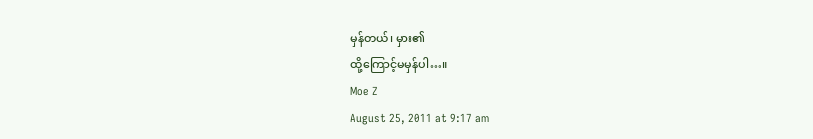မှန်တယ်၊ မှား၏
ထို့ကြောင့်မမှန်ပါ…။
Moe Z
August 25, 2011 at 9:17 am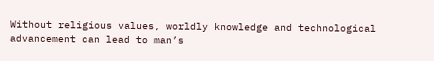Without religious values, worldly knowledge and technological advancement can lead to man’s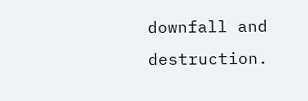downfall and destruction.